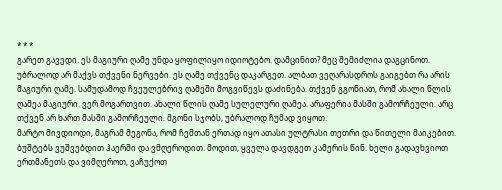* * *
გარეთ გავედი. ეს მაგიური ღამე უნდა ყოფილიყო იდიოტებო. დამცინით? მეც შემიძლია დაგცინოთ. უბრალოდ არ მაქვს თქვენი ნერვები. ეს ღამე თქვენც დაკარგეთ. ალბათ ვეღარასდროს გაიგებთ რა არის მაგიური ღამე. სამუდამოდ ჩვეულებრივ ღამეში მოგვიწევს დაძინება. თქვენ გგონიათ, რომ ახალი წლის ღამეა მაგიური. ვერ მოგართვით. ახალი წლის ღამე სულელური ღამეა. არაფერია მასში გამორჩეული. არც თქვენ არ ხართ მასში გამორჩეული. მგონი სჯობს, უბრალოდ ჩუმად ვიყოთ.
მარტო მივდიოდი, მაგრამ მეგონა, რომ ჩემთან ერთად იყო ათასი ულტრასი თეთრი და წითელი მაიკებით. ბუშტებს ვუშვებდით ჰაერში და ვმღეროდით. მოდით, ყველა დავდგეთ კამერის წინ. ხელი გადავხვიოთ ერთმანეთს და ვიმღეროთ, ვაჩუქოთ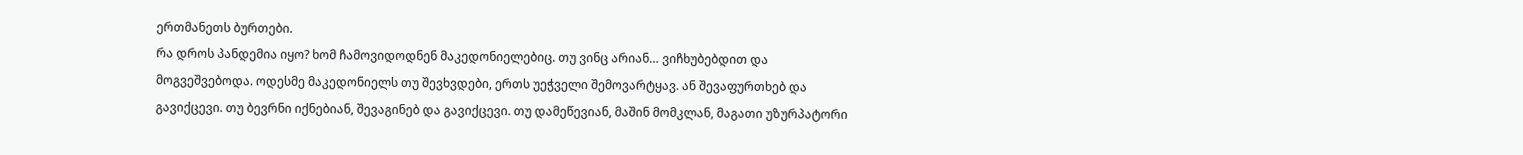ერთმანეთს ბურთები.
რა დროს პანდემია იყო? ხომ ჩამოვიდოდნენ მაკედონიელებიც. თუ ვინც არიან… ვიჩხუბებდით და მოგვეშვებოდა. ოდესმე მაკედონიელს თუ შევხვდები, ერთს უეჭველი შემოვარტყავ. ან შევაფურთხებ და გავიქცევი. თუ ბევრნი იქნებიან, შევაგინებ და გავიქცევი. თუ დამეწევიან, მაშინ მომკლან, მაგათი უზურპატორი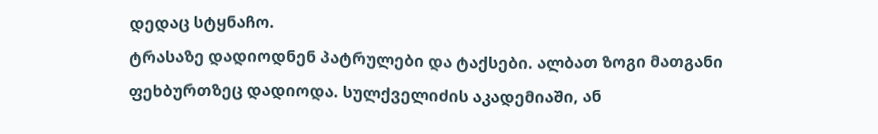დედაც სტყნაჩო.
ტრასაზე დადიოდნენ პატრულები და ტაქსები. ალბათ ზოგი მათგანი ფეხბურთზეც დადიოდა. სულქველიძის აკადემიაში, ან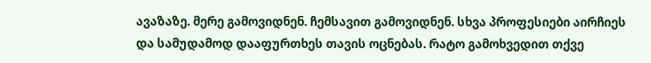ავაზაზე. მერე გამოვიდნენ. ჩემსავით გამოვიდნენ. სხვა პროფესიები აირჩიეს და სამუდამოდ დააფურთხეს თავის ოცნებას. რატო გამოხვედით თქვე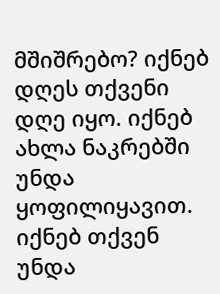მშიშრებო? იქნებ დღეს თქვენი დღე იყო. იქნებ ახლა ნაკრებში უნდა ყოფილიყავით. იქნებ თქვენ უნდა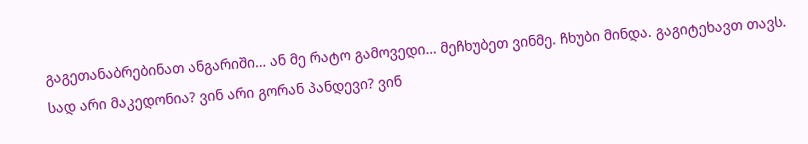გაგეთანაბრებინათ ანგარიში… ან მე რატო გამოვედი… მეჩხუბეთ ვინმე. ჩხუბი მინდა. გაგიტეხავთ თავს. სად არი მაკედონია? ვინ არი გორან პანდევი? ვინ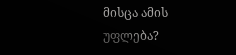მისცა ამის უფლება?